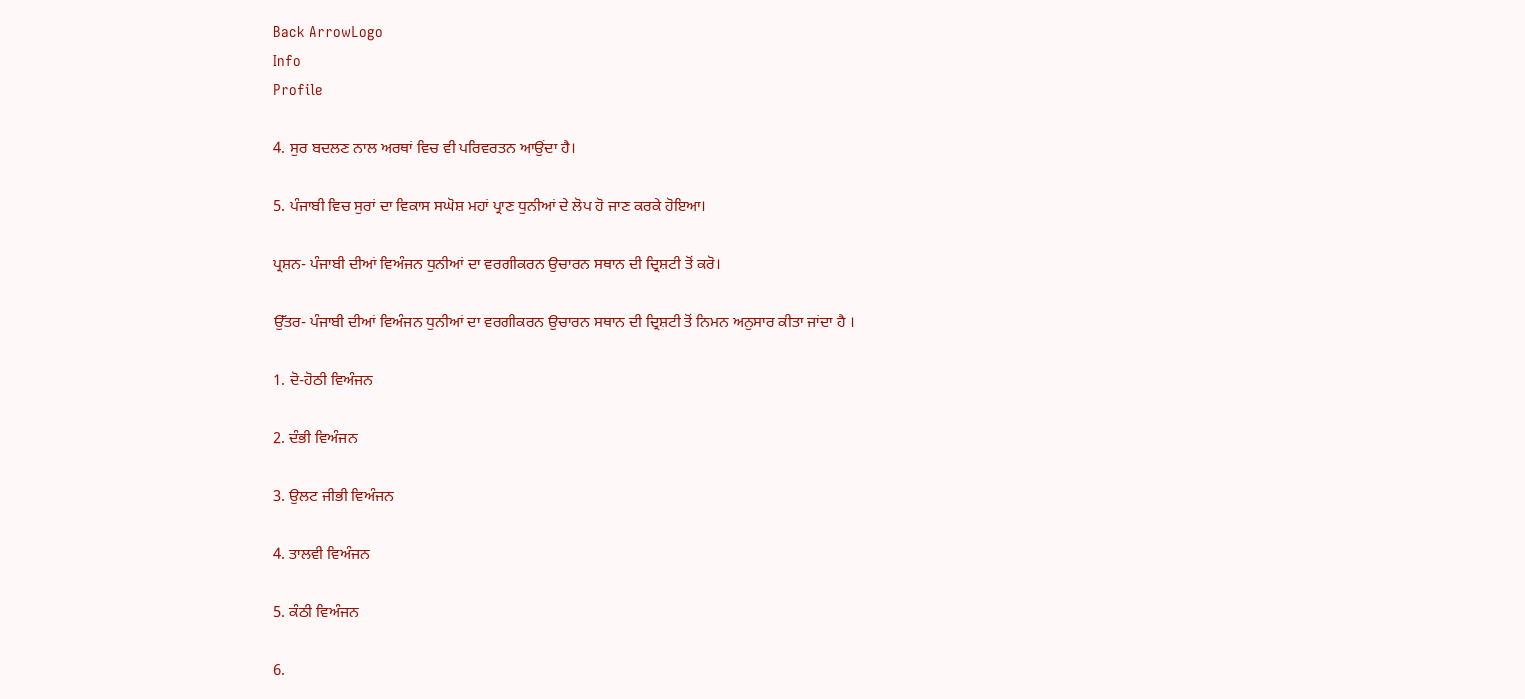Back ArrowLogo
Info
Profile

4. ਸੁਰ ਬਦਲਣ ਨਾਲ ਅਰਥਾਂ ਵਿਚ ਵੀ ਪਰਿਵਰਤਨ ਆਉਂਦਾ ਹੈ।

5. ਪੰਜਾਬੀ ਵਿਚ ਸੁਰਾਂ ਦਾ ਵਿਕਾਸ ਸਘੋਸ਼ ਮਹਾਂ ਪ੍ਰਾਣ ਧੁਨੀਆਂ ਦੇ ਲੋਪ ਹੋ ਜਾਣ ਕਰਕੇ ਹੋਇਆ।

ਪ੍ਰਸ਼ਨ- ਪੰਜਾਬੀ ਦੀਆਂ ਵਿਅੰਜਨ ਧੁਨੀਆਂ ਦਾ ਵਰਗੀਕਰਨ ਉਚਾਰਨ ਸਥਾਨ ਦੀ ਦ੍ਰਿਸ਼ਟੀ ਤੋਂ ਕਰੋ।

ਉੱਤਰ- ਪੰਜਾਬੀ ਦੀਆਂ ਵਿਅੰਜਨ ਧੁਨੀਆਂ ਦਾ ਵਰਗੀਕਰਨ ਉਚਾਰਨ ਸਥਾਨ ਦੀ ਦ੍ਰਿਸ਼ਟੀ ਤੋਂ ਨਿਮਨ ਅਨੁਸਾਰ ਕੀਤਾ ਜਾਂਦਾ ਹੈ ।

1. ਦੋ-ਹੋਠੀ ਵਿਅੰਜਨ

2. ਦੰਭੀ ਵਿਅੰਜਨ

3. ਉਲਟ ਜੀਭੀ ਵਿਅੰਜਨ

4. ਤਾਲਵੀ ਵਿਅੰਜਨ

5. ਕੰਠੀ ਵਿਅੰਜਨ

6.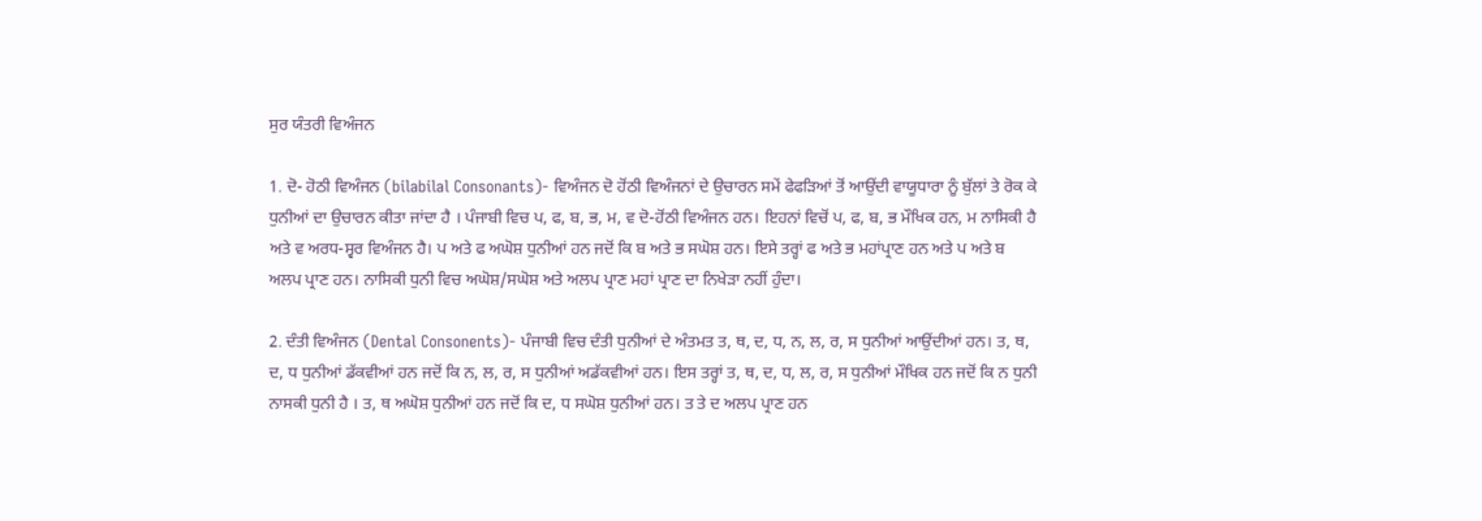ਸੁਰ ਯੰਤਰੀ ਵਿਅੰਜਨ

1. ਦੋ- ਹੋਠੀ ਵਿਅੰਜਨ (bilabilal Consonants)- ਵਿਅੰਜਨ ਦੋ ਹੋਂਠੀ ਵਿਅੰਜਨਾਂ ਦੇ ਉਚਾਰਨ ਸਮੇਂ ਫੇਫੜਿਆਂ ਤੋਂ ਆਉਂਦੀ ਵਾਯੂਧਾਰਾ ਨੂੰ ਬੁੱਲਾਂ ਤੇ ਰੋਕ ਕੇ ਧੁਨੀਆਂ ਦਾ ਉਚਾਰਨ ਕੀਤਾ ਜਾਂਦਾ ਹੈ । ਪੰਜਾਬੀ ਵਿਚ ਪ, ਫ, ਬ, ਭ, ਮ, ਵ ਦੋ-ਹੋਂਠੀ ਵਿਅੰਜਨ ਹਨ। ਇਹਨਾਂ ਵਿਚੋਂ ਪ, ਫ, ਬ, ਭ ਮੌਖਿਕ ਹਨ, ਮ ਨਾਸਿਕੀ ਹੈ ਅਤੇ ਵ ਅਰਧ-ਸ੍ਵਰ ਵਿਅੰਜਨ ਹੈ। ਪ ਅਤੇ ਫ ਅਘੋਸ਼ ਧੁਨੀਆਂ ਹਨ ਜਦੋਂ ਕਿ ਬ ਅਤੇ ਭ ਸਘੋਸ਼ ਹਨ। ਇਸੇ ਤਰ੍ਹਾਂ ਫ ਅਤੇ ਭ ਮਹਾਂਪ੍ਰਾਣ ਹਨ ਅਤੇ ਪ ਅਤੇ ਬ ਅਲਪ ਪ੍ਰਾਣ ਹਨ। ਨਾਸਿਕੀ ਧੁਨੀ ਵਿਚ ਅਘੋਸ਼/ਸਘੋਸ਼ ਅਤੇ ਅਲਪ ਪ੍ਰਾਣ ਮਹਾਂ ਪ੍ਰਾਣ ਦਾ ਨਿਖੇੜਾ ਨਹੀਂ ਹੁੰਦਾ।

2. ਦੰਤੀ ਵਿਅੰਜਨ (Dental Consonents)- ਪੰਜਾਬੀ ਵਿਚ ਦੰਤੀ ਧੁਨੀਆਂ ਦੇ ਅੰਤਮਤ ਤ, ਥ, ਦ, ਧ, ਨ, ਲ, ਰ, ਸ ਧੁਨੀਆਂ ਆਉਂਦੀਆਂ ਹਨ। ਤ, ਥ, ਦ, ਧ ਧੁਨੀਆਂ ਡੱਕਵੀਆਂ ਹਨ ਜਦੋਂ ਕਿ ਨ, ਲ, ਰ, ਸ ਧੁਨੀਆਂ ਅਡੱਕਵੀਆਂ ਹਨ। ਇਸ ਤਰ੍ਹਾਂ ਤ, ਥ, ਦ, ਧ, ਲ, ਰ, ਸ ਧੁਨੀਆਂ ਮੌਖਿਕ ਹਨ ਜਦੋਂ ਕਿ ਨ ਧੁਨੀ ਨਾਸਕੀ ਧੁਨੀ ਹੈ । ਤ, ਥ ਅਘੋਸ਼ ਧੁਨੀਆਂ ਹਨ ਜਦੋਂ ਕਿ ਦ, ਧ ਸਘੋਸ਼ ਧੁਨੀਆਂ ਹਨ। ਤ ਤੇ ਦ ਅਲਪ ਪ੍ਰਾਣ ਹਨ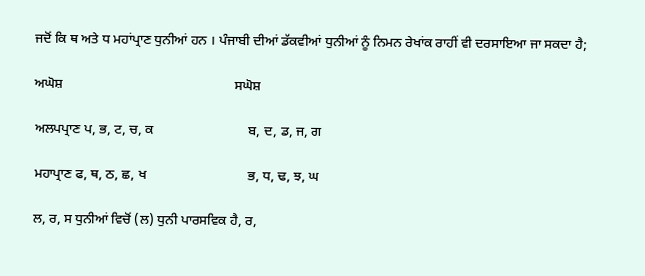ਜਦੋਂ ਕਿ ਥ ਅਤੇ ਧ ਮਹਾਂਪ੍ਰਾਣ ਧੁਨੀਆਂ ਹਨ । ਪੰਜਾਬੀ ਦੀਆਂ ਡੱਕਵੀਆਂ ਧੁਨੀਆਂ ਨੂੰ ਨਿਮਨ ਰੇਖਾਂਕ ਰਾਹੀਂ ਵੀ ਦਰਸਾਇਆ ਜਾ ਸਕਦਾ ਹੈ;

ਅਘੋਸ਼                                                   ਸਘੋਸ਼

ਅਲਪਪ੍ਰਾਣ ਪ, ਭ, ਟ, ਚ, ਕ                            ਬ, ਦ, ਡ, ਜ, ਗ

ਮਹਾਪ੍ਰਾਣ ਫ, ਥ, ਠ, ਛ, ਖ                              ਭ, ਧ, ਢ, ਝ, ਘ

ਲ, ਰ, ਸ ਧੁਨੀਆਂ ਵਿਚੋਂ (ਲ) ਧੁਨੀ ਪਾਰਸਵਿਕ ਹੈ, ਰ,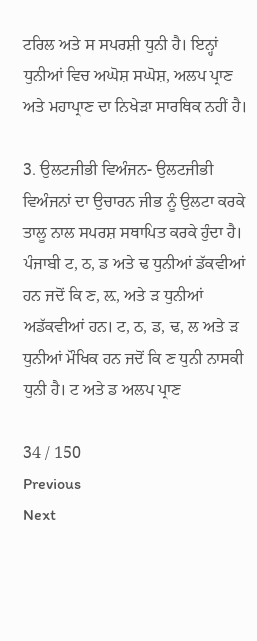ਟਰਿਲ ਅਤੇ ਸ ਸਪਰਸ਼ੀ ਧੁਨੀ ਹੈ। ਇਨ੍ਹਾਂ ਧੁਨੀਆਂ ਵਿਚ ਅਘੋਸ਼ ਸਘੋਸ਼, ਅਲਪ ਪ੍ਰਾਣ ਅਤੇ ਮਹਾਪ੍ਰਾਣ ਦਾ ਨਿਖੇੜਾ ਸਾਰਥਿਕ ਨਹੀਂ ਹੈ।

3. ਉਲਟਜੀਭੀ ਵਿਅੰਜਨ- ਉਲਟਜੀਭੀ ਵਿਅੰਜਨਾਂ ਦਾ ਉਚਾਰਨ ਜੀਭ ਨੂੰ ਉਲਟਾ ਕਰਕੇ ਤਾਲੂ ਨਾਲ ਸਪਰਸ਼ ਸਥਾਪਿਤ ਕਰਕੇ ਹੁੰਦਾ ਹੈ। ਪੰਜਾਬੀ ਟ, ਠ, ਡ ਅਤੇ ਢ ਧੁਨੀਆਂ ਡੱਕਵੀਆਂ ਹਨ ਜਦੋਂ ਕਿ ਣ, ਲ਼, ਅਤੇ ੜ ਧੁਨੀਆਂ ਅਡੱਕਵੀਆਂ ਹਨ। ਟ, ਠ, ਡ, ਢ, ਲ ਅਤੇ ੜ ਧੁਨੀਆਂ ਮੌਖਿਕ ਹਨ ਜਦੋਂ ਕਿ ਣ ਧੁਨੀ ਨਾਸਕੀ ਧੁਨੀ ਹੈ। ਟ ਅਤੇ ਡ ਅਲਪ ਪ੍ਰਾਣ

34 / 150
Previous
Next